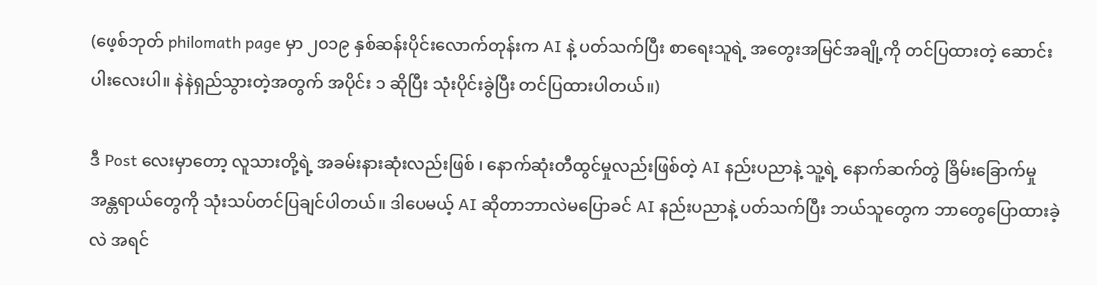(ဖေ့စ်ဘုတ် philomath page မှာ ၂၀၁၉ နှစ်ဆန်းပိုင်းလောက်တုန်းက AI နဲ့ ပတ်သက်ပြီး စာရေးသူရဲ့ အတွေးအမြင်အချို့ကို တင်ပြထားတဲ့ ဆောင်းပါးလေးပါ။ နဲနဲရှည်သွားတဲ့အတွက် အပိုင်း ၁ ဆိုပြီး သုံးပိုင်းခွဲပြီး တင်ပြထားပါတယ်။)

ဒီ Post လေးမှာတော့ လူသားတို့ရဲ့ အခမ်းနားဆုံးလည်းဖြစ် ၊ နောက်ဆုံးတီထွင်မှုလည်းဖြစ်တဲ့ AI နည်းပညာနဲ့ သူ့ရဲ့ နောက်ဆက်တွဲ ခြိမ်းခြောက်မှု အန္တရာယ်တွေကို သုံးသပ်တင်ပြချင်ပါတယ်။ ဒါပေမယ့် AI ဆိုတာဘာလဲမပြောခင် AI နည်းပညာနဲ့ ပတ်သက်ပြီး ဘယ်သူတွေက ဘာတွေပြောထားခဲ့လဲ အရင်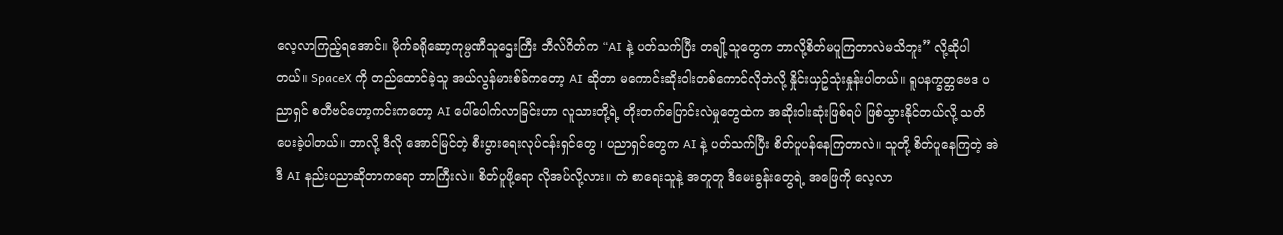လေ့လာကြည့်ရအောင်။ မိုက်ခရိုဆော့ကုမ္ပဏီသူဌေးကြီး ဘီလ်ဂိတ်က “AI နဲ့ ပတ်သက်ပြီး တချို့သူတွေက ဘာလို့စိတ်မပူကြတာလဲမသိဘူး” လို့ဆိုပါတယ်။ SpaceX ကို တည်ထောင်ခဲ့သူ အယ်လွန်မားစ်ခ်ကတော့ AI ဆိုတာ မကောင်းဆိုးဝါးတစ်ကောင်လိုဘဲလို့ နှိုင်းယှဥ်သုံးနှုန်းပါတယ်။ ရူပနက္ခတ္တဗေဒ ပညာရှင် စတီဗင်ဟော့ကင်းကတော့ AI ပေါ်ပေါက်လာခြင်းဟာ လူသားတို့ရဲ့ တိုးတက်ပြောင်းလဲမှုတွေထဲက အဆိုးဝါးဆုံးဖြစ်ရပ် ဖြစ်သွားနိုင်တယ်လို့ သတိပေးခဲ့ပါတယ်။ ဘာလို့ ဒီလို အောင်မြင်တဲ့ စီးပွားရေးလုပ်ငန်းရှင်တွေ ၊ ပညာရှင်တွေက AI နဲ့ ပတ်သက်ပြီး စိတ်ပူပန်နေကြတာလဲ။ သူတို့ စိတ်ပူနေကြတဲ့ အဲဒီ AI နည်းပညာဆိုတာကရော ဘာကြီးလဲ။ စိတ်ပူဖို့ရော လိုအပ်လို့လား။ ကဲ စာရေးသူနဲ့ အတူတူ ဒီမေးခွန်းတွေရဲ့ အဖြေကို လေ့လာ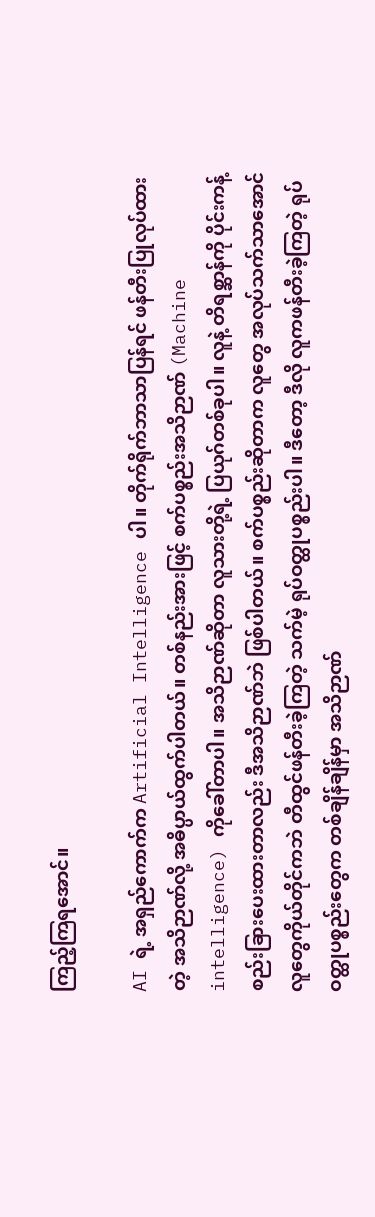ကြည့်ကြရအောင်။

AI ရဲ့ အရှည်ကောက်က Artificial Intelligence ပါ။ တိုက်ရိုက်ဘာသာပြန်ရင် ဖန်တီးပြုလုပ်ထားတဲ့ အသိဉာဏ်လို့ အဓိပ္ပာယ်ထွက်ပါတယ်။ တစ်နည်းအားဖြင့် စက်ပစ္စည်းအသိဉာဏ် (Machine intelligence) ကိုခေါ်တာပါ။ အသိဉာဏ်ဆိုတာ လူသားတို့ရဲ့ ပြယုဂ်တစ်ခုပါ။ လူနဲ့ တိရစ္ဆာန်ကို ပိုင်းကန့်စည်းခြားပေးထားတာလည်း ဒီအသိဉာဏ်ဘဲ ဖြစ်ပါတယ်။ စက်ပစ္စည်းဆိုတာက လူတွေ အလုပ်သက်သာအောင် လူတွေကိုယ်တိုင်ကဘဲ တီထွင်ဖန်တီးခဲ့ကြတဲ့ သက်မဲ့ ရုပ်ဝတ္ထုပစ္စည်းပါ။ ဒီတော့ ဒီလို လူကဖန်တီးခဲ့ကြတဲ့ ရုပ်ဝတ္ထုပစ္စည်းတွေက တစ်ချိန်ချိန်မှာ အသိဉာဏ်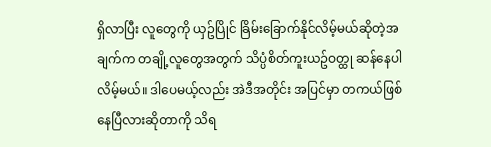ရှိလာပြီး လူတွေကို ယှဥ်ပြိုင် ခြိမ်းခြောက်နိုင်လိမ့်မယ်ဆိုတဲ့အချက်က တချို့လူတွေအတွက် သိပ္ပံစိတ်ကူးယဥ်ဝတ္ထု ဆန်နေပါလိမ့်မယ်။ ဒါပေမယ့်လည်း အဲဒီအတိုင်း အပြင်မှာ တကယ်ဖြစ်နေပြီလားဆိုတာကို သိရ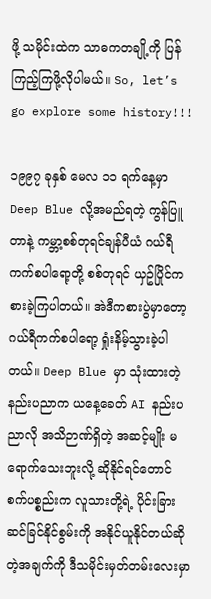ဖို့ သမိုင်းထဲက သာဓကတချို့ကို ပြန်ကြည့်ကြဖို့လိုပါမယ်။ So, let’s go explore some history!!!

၁၉၉၇ ခုနှစ် မေလ ၁၁ ရက်နေ့မှာ Deep Blue လို့အမည်ရတဲ့ ကွန်ပြူတာနဲ့ ကမ္ဘာ့စစ်တုရင်ချန်ပီယံ ဂယ်ရီကက်စပါရော့တို့ စစ်တုရင် ယှဥ်ပြိုင်ကစားခဲ့ကြပါတယ်။ အဲဒီကစားပွဲမှာတော့ ဂယ်ရီကက်စပါရော့ ရှုံးနိမ့်သွားခဲ့ပါတယ်။ Deep Blue မှာ သုံးထားတဲ့ နည်းပညာက ယနေ့ခေတ် AI နည်းပညာလို အသိဉာဏ်ရှိတဲ့ အဆင့်မျိုး မရောက်သေးဘူးလို့ ဆိုနိုင်ရင်တောင် စက်ပစ္စည်းက လူသားတို့ရဲ့ ပိုင်းခြားဆင်ခြင်နိုင်စွမ်းကို အနိုင်ယူနိုင်တယ်ဆိုတဲ့အချက်ကို ဒီသမိုင်းမှတ်တမ်းလေးမှာ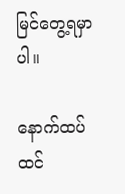မြင်တွေ့ရမှာပါ။

နောက်ထပ် ထင်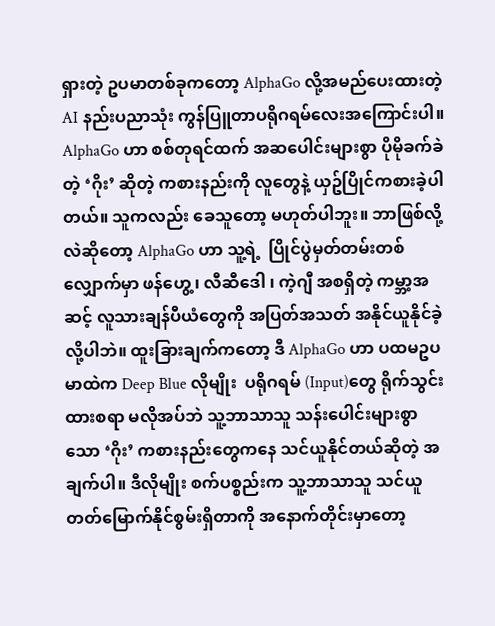ရှားတဲ့ ဥပမာတစ်ခုကတော့ AlphaGo လို့အမည်ပေးထားတဲ့ AI နည်းပညာသုံး ကွန်ပြူတာပရိုဂရမ်လေးအကြောင်းပါ။ AlphaGo ဟာ စစ်တုရင်ထက် အဆပေါင်းများစွာ ပိုမိုခက်ခဲတဲ့ ‘ဂိုး’ ဆိုတဲ့ ကစားနည်းကို လူတွေနဲ့ ယှဥ်ပြိုင်ကစားခဲ့ပါတယ်။ သူကလည်း ခေသူတော့ မဟုတ်ပါဘူး။ ဘာဖြစ်လို့လဲဆိုတော့ AlphaGo ဟာ သူ့ရဲ့  ပြိုင်ပွဲမှတ်တမ်းတစ်လျှောက်မှာ ဖန်‌‌ဟွေ့ ၊ လီဆီဒေါ ၊ ကဲ့ဂျီ အစရှိတဲ့ ကမ္ဘာ့အဆင့် လူသားချန်ပီယံတွေကို အပြတ်အသတ် အနိုင်ယူနိုင်ခဲ့လို့ပါဘဲ။ ထူးခြားချက်ကတော့ ဒီ AlphaGo ဟာ ပထမဥပမာထဲက Deep Blue လိုမျိုး  ပရိုဂရမ် (Input)တွေ ရိုက်သွင်းထားစရာ မလိုအပ်ဘဲ သူ့ဘာသာသူ သန်းပေါင်းများစွာသော ‘ဂိုး’ ကစားနည်းတွေကနေ သင်ယူနိုင်တယ်ဆိုတဲ့ အချက်ပါ။ ဒီလိုမျိုး စက်ပစ္စည်းက သူ့ဘာသာသူ သင်ယူတတ်မြောက်နိုင်စွမ်းရှိတာကို အနောက်တိုင်းမှာတော့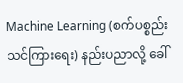Machine Learning (စက်ပစ္စည်း သင်ကြားရေး) နည်းပညာလို့ ခေါ်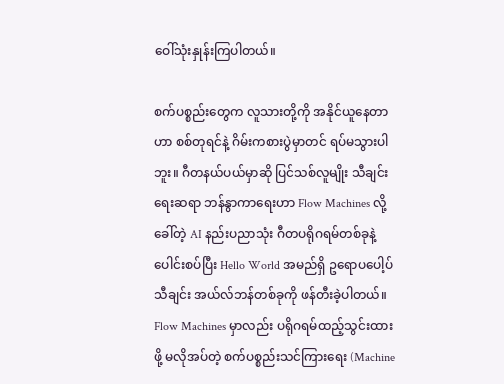ဝေါ်သုံးနှုန်းကြပါတယ်။

စက်ပစ္စည်းတွေက လူသားတို့ကို အနိုင်ယူနေတာဟာ စစ်တုရင်နဲ့ ဂိမ်းကစားပွဲမှာတင် ရပ်မသွားပါဘူး။ ဂီတနယ်ပယ်မှာဆို ပြင်သစ်လူမျိုး သီချင်းရေးဆရာ ဘန်နွာကာရေးဟာ Flow Machines လို့ခေါ်တဲ့ AI နည်းပညာသုံး ဂီတပရိုဂရမ်တစ်ခုနဲ့ ပေါင်းစပ်ပြီး Hello World အမည်ရှိ ဥရောပပေါ့ပ်သီချင်း အယ်လ်ဘန်တစ်ခုကို ဖန်တီးခဲ့ပါတယ်။ Flow Machines မှာလည်း ပရိုဂရမ်ထည့်သွင်းထားဖို့ မလိုအပ်တဲ့ စက်ပစ္စည်းသင်ကြားရေး (Machine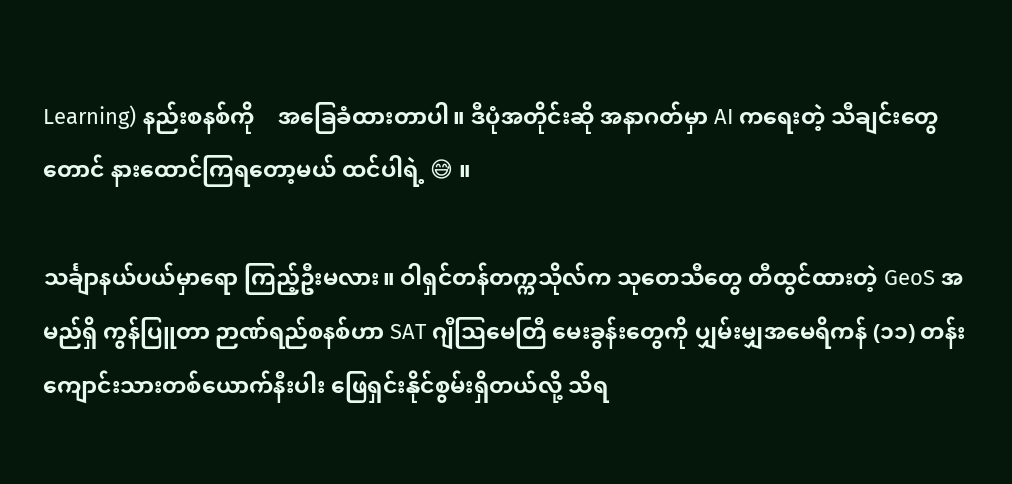Learning) နည်းစနစ်ကို    အခြေခံထားတာပါ။ ဒီပုံအတိုင်းဆို အနာဂတ်မှာ AI ကရေးတဲ့ သီချင်းတွေတောင် နားထောင်ကြရတော့မယ် ထင်ပါရဲ့ 😅 ။

သင်္ချာနယ်ပယ်မှာရော ကြည့်ဦးမလား။ ဝါရှင်တန်တက္ကသိုလ်က သုတေသီတွေ တီထွင်ထားတဲ့ GeoS အမည်ရှိ ကွန်ပြူတာ ဉာဏ်ရည်စနစ်ဟာ SAT ဂျီသြမေတြီ မေးခွန်းတွေကို ပျှမ်းမျှအမေရိကန် (၁၁) တန်း ကျောင်းသားတစ်ယောက်နီးပါး ဖြေရှင်းနိုင်စွမ်းရှိတယ်လို့ သိရ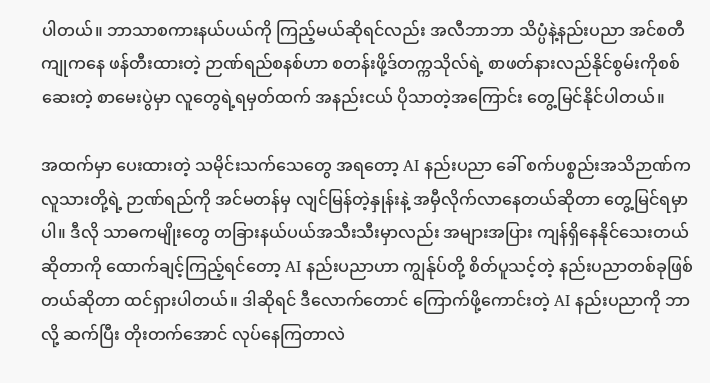ပါတယ်။ ဘာသာစကားနယ်ပယ်ကို ကြည့်မယ်ဆိုရင်လည်း အလီဘာဘာ သိပ္ပံနဲ့နည်းပညာ အင်စတီကျုကနေ ဖန်တီးထားတဲ့ ဉာဏ်ရည်စနစ်ဟာ စတန်းဖို့ဒ်တက္ကသိုလ်ရဲ့ စာဖတ်နားလည်နိုင်စွမ်းကိုစစ်ဆေးတဲ့ စာမေးပွဲမှာ လူတွေရဲ့ရမှတ်ထက် အနည်းငယ် ပိုသာတဲ့အကြောင်း တွေ့မြင်နိုင်ပါတယ်။

အထက်မှာ ပေးထားတဲ့ သမိုင်းသက်သေတွေ အရတော့ AI နည်းပညာ ခေါ် စက်ပစ္စည်းအသိဉာဏ်က လူသားတို့ရဲ့ ဉာဏ်ရည်ကို အင်မတန်မှ လျင်မြန်တဲ့နှုန်းနဲ့ အမှီလိုက်လာနေတယ်ဆိုတာ တွေ့မြင်ရမှာပါ။ ဒီလို သာဓကမျိုးတွေ တခြားနယ်ပယ်အသီးသီးမှာလည်း အများအပြား ကျန်ရှိနေနိုင်သေးတယ်ဆိုတာကို ထောက်ချင့်ကြည့်ရင်တော့ AI နည်းပညာဟာ ကျွန်ုပ်တို့ စိတ်ပူသင့်တဲ့ နည်းပညာတစ်ခုဖြစ်တယ်ဆိုတာ ထင်ရှားပါတယ်။ ဒါဆိုရင် ဒီလောက်တောင် ကြောက်ဖို့ကောင်းတဲ့ AI နည်းပညာကို ဘာလို့ ဆက်ပြီး တိုးတက်အောင် လုပ်နေကြတာလဲ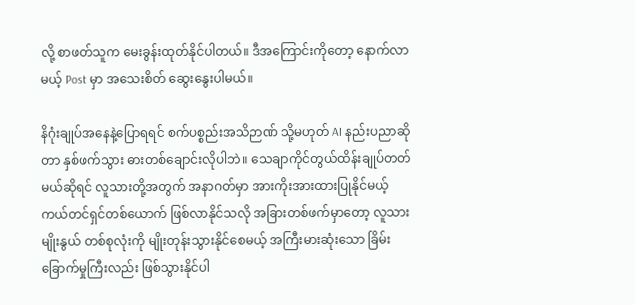လို့ စာဖတ်သူက မေးခွန်းထုတ်နိုင်ပါတယ်။ ဒီအကြောင်းကိုတော့ နောက်လာမယ့် Post မှာ အသေးစိတ် ဆွေးနွေးပါမယ်။

နိဂုံးချုပ်အနေနဲ့ပြောရရင် စက်ပစ္စည်းအသိဉာဏ် သို့မဟုတ် AI နည်းပညာဆိုတာ နှစ်ဖက်သွား ဓားတစ်ချောင်းလိုပါဘဲ။ သေချာကိုင်တွယ်ထိန်းချုပ်တတ်မယ်ဆိုရင် လူသားတို့အတွက် အနာဂတ်မှာ အားကိုးအားထားပြုနိုင်မယ့် ကယ်တင်ရှင်တစ်ယောက် ဖြစ်လာနိုင်သလို အခြားတစ်ဖက်မှာတော့ လူသားမျိုးနွယ် တစ်စုလုံးကို မျိုးတုန်းသွားနိုင်စေမယ့် အကြီးမားဆုံးသော ခြိမ်းခြောက်မှုကြီးလည်း ဖြစ်သွားနိုင်ပါ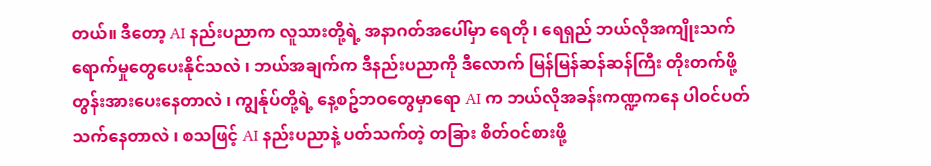တယ်။ ဒီ‌တော့ AI နည်းပညာက လူသားတို့ရဲ့ အနာဂတ်အပေါ်မှာ ရေတို ၊ ရေရှည် ဘယ်လိုအကျိုးသက်ရောက်မှုတွေပေးနိုင်သလဲ ၊ ဘယ်အချက်က ဒီနည်းပညာကို ဒီလောက် မြန်မြန်ဆန်ဆန်ကြီး တိုးတက်ဖို့ တွန်းအားပေးနေတာလဲ ၊ ကျွန်ုပ်တို့ရဲ့ နေ့စဥ်ဘဝတွေမှာရော AI က ဘယ်လိုအခန်းကဏ္ဍကနေ ပါဝင်ပတ်သက်နေတာလဲ ၊ စသဖြင့် AI နည်းပညာနဲ့ ပတ်သက်တဲ့ တခြား စိတ်ဝင်စားဖို့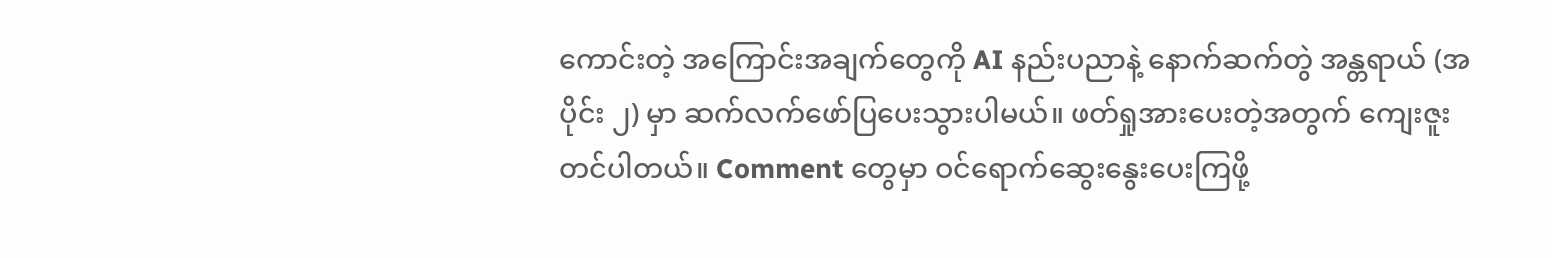ကောင်းတဲ့ အကြောင်းအချက်တွေကို AI နည်းပညာနဲ့ နောက်ဆက်တွဲ အန္တရာယ် (အပိုင်း ၂) မှာ ဆက်လက်ဖော်ပြပေးသွားပါမယ်။ ဖတ်ရှုအားပေးတဲ့အတွက် ကျေးဇူးတင်ပါတယ်။ Comment တွေမှာ ဝင်ရောက်ဆွေး‌နွေးပေးကြဖို့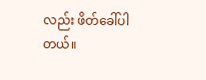လည်း ဖိတ်ခေါ်ပါတယ်။